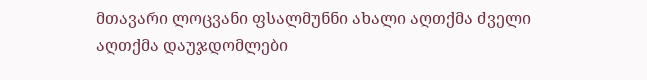მთავარი ლოცვანი ფსალმუნნი ახალი აღთქმა ძველი აღთქმა დაუჯდომლები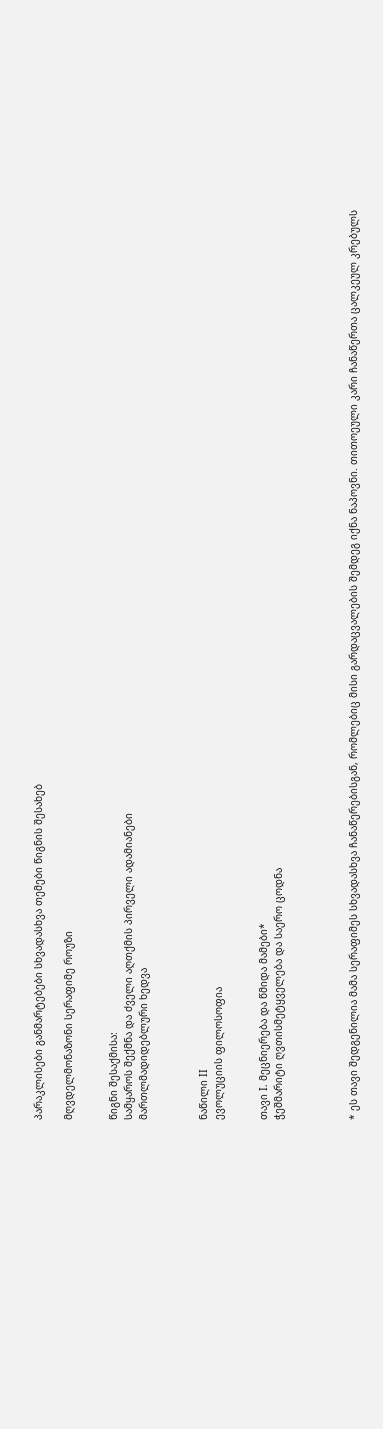პარაკლისები განმარტებები სხვადასხვა თემები წიგნის შესახებ

მღვდელმონაზონი სერაფიმე როუზი


წიგნი შესაქმისა:
სამყაროს შექმნა და ძველი აღთქმის პირველი ადამიანები
მართლმადიდებლური ხედვა



ნაწილი II
ევოლუციის ფილოსოფია


თავი I. მეცნიერება და წმიდა მამები*
ჭეშმარიტი ღვთისმეტყველება და საერო ცოდნა




* ეს თავი შედგენილია მამა სერაფიმეს სხვადასხვა ჩანაწერებისგან, რომლებიც მისი გარდაცვალების შემდეგ იქნა ნაპოვნი. თითოეული კარი ჩანაწერთა ცალკეულ კრებულს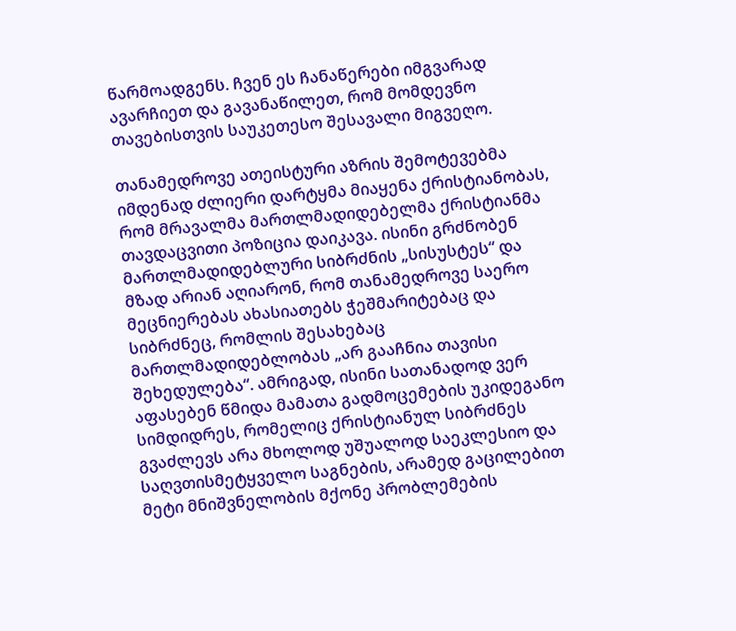წარმოადგენს. ჩვენ ეს ჩანაწერები იმგვარად ავარჩიეთ და გავანაწილეთ, რომ მომდევნო თავებისთვის საუკეთესო შესავალი მიგვეღო.

თანამედროვე ათეისტური აზრის შემოტევებმა იმდენად ძლიერი დარტყმა მიაყენა ქრისტიანობას, რომ მრავალმა მართლმადიდებელმა ქრისტიანმა თავდაცვითი პოზიცია დაიკავა. ისინი გრძნობენ მართლმადიდებლური სიბრძნის „სისუსტეს“ და მზად არიან აღიარონ, რომ თანამედროვე საერო მეცნიერებას ახასიათებს ჭეშმარიტებაც და სიბრძნეც, რომლის შესახებაც მართლმადიდებლობას „არ გააჩნია თავისი შეხედულება“. ამრიგად, ისინი სათანადოდ ვერ აფასებენ წმიდა მამათა გადმოცემების უკიდეგანო სიმდიდრეს, რომელიც ქრისტიანულ სიბრძნეს გვაძლევს არა მხოლოდ უშუალოდ საეკლესიო და საღვთისმეტყველო საგნების, არამედ გაცილებით მეტი მნიშვნელობის მქონე პრობლემების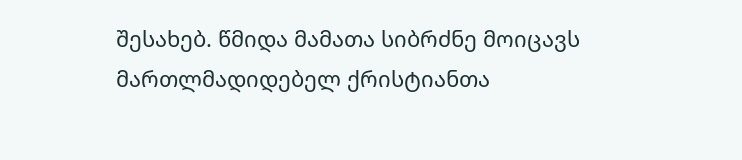შესახებ. წმიდა მამათა სიბრძნე მოიცავს მართლმადიდებელ ქრისტიანთა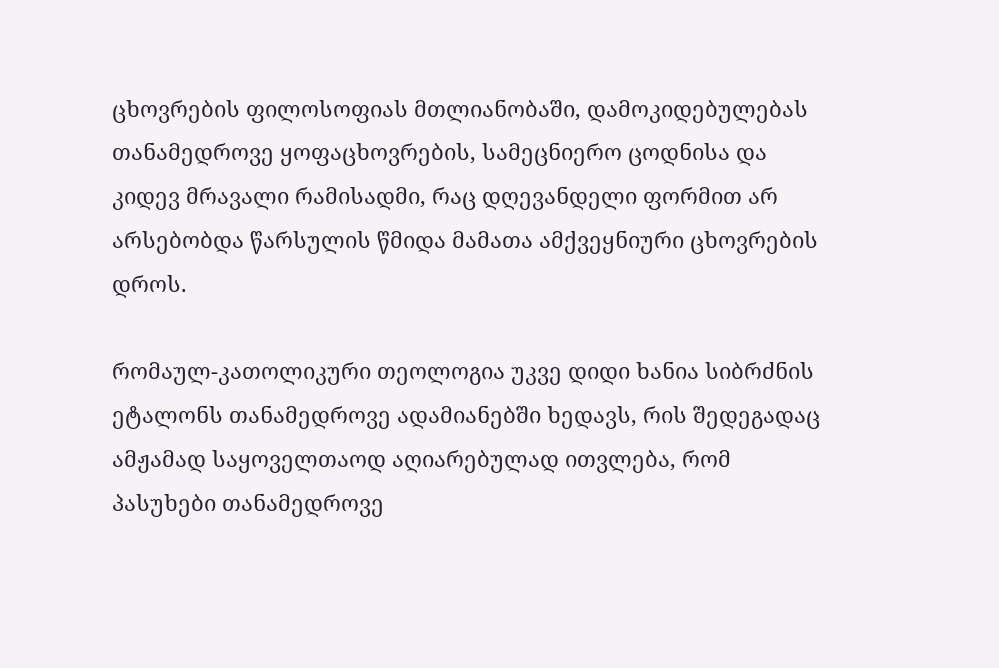ცხოვრების ფილოსოფიას მთლიანობაში, დამოკიდებულებას თანამედროვე ყოფაცხოვრების, სამეცნიერო ცოდნისა და კიდევ მრავალი რამისადმი, რაც დღევანდელი ფორმით არ არსებობდა წარსულის წმიდა მამათა ამქვეყნიური ცხოვრების დროს.

რომაულ-კათოლიკური თეოლოგია უკვე დიდი ხანია სიბრძნის ეტალონს თანამედროვე ადამიანებში ხედავს, რის შედეგადაც ამჟამად საყოველთაოდ აღიარებულად ითვლება, რომ პასუხები თანამედროვე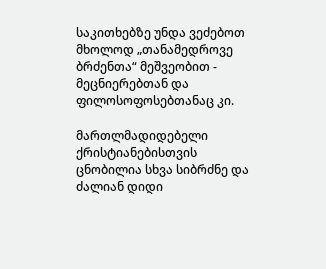საკითხებზე უნდა ვეძებოთ მხოლოდ „თანამედროვე ბრძენთა“ მეშვეობით - მეცნიერებთან და ფილოსოფოსებთანაც კი.

მართლმადიდებელი ქრისტიანებისთვის ცნობილია სხვა სიბრძნე და ძალიან დიდი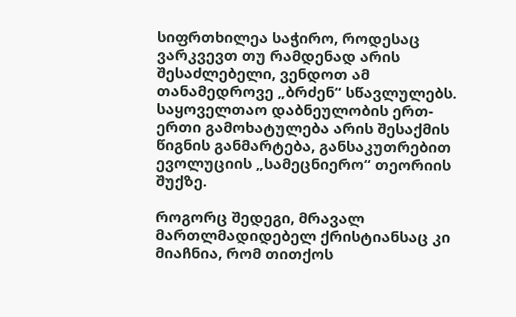სიფრთხილეა საჭირო, როდესაც ვარკვევთ თუ რამდენად არის შესაძლებელი, ვენდოთ ამ თანამედროვე „ბრძენ“ სწავლულებს. საყოველთაო დაბნეულობის ერთ-ერთი გამოხატულება არის შესაქმის წიგნის განმარტება, განსაკუთრებით ევოლუციის „სამეცნიერო“ თეორიის შუქზე.

როგორც შედეგი, მრავალ მართლმადიდებელ ქრისტიანსაც კი მიაჩნია, რომ თითქოს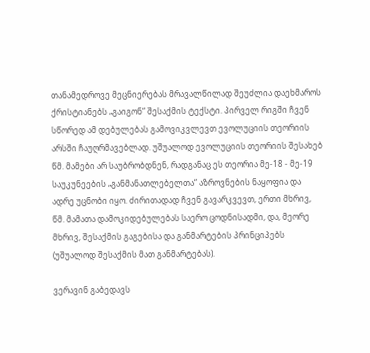თანამედროვე მეცნიერებას მრავალწილად შეუძლია დაეხმაროს ქრისტიანებს „გაიგონ“ შესაქმის ტექსტი. პირველ რიგში ჩვენ სწორედ ამ დებულებას გამოვიკვლევთ ევოლუციის თეორიის არსში ჩაუღრმავებლად. უშუალოდ ევოლუციის თეორიის შესახებ წმ. მამები არ საუბრობდნენ, რადგანაც ეს თეორია მე-18 - მე-19 საუკუნეების „განმანათლებელთა“ აზროვნების ნაყოფია და ადრე უცნობი იყო. ძირითადად ჩვენ გავარკვევთ, ერთი მხრივ, წმ. მამათა დამოკიდებულებას საერო ცოდნისადმი, და, მეორე მხრივ, შესაქმის გაგებისა და განმარტების პრინციპებს (უშუალოდ შესაქმის მათ განმარტებას).

ვერავინ გაბედავს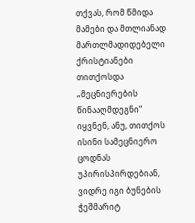თქვას, რომ წმიდა მამები და მთლიანად მართლმადიდებელი ქრისტიანები თითქოსდა „მეცნიერების წინააღმდეგნი“ იყვნენ, ანუ, თითქოს ისინი სამეცნიერო ცოდნას უპირისპირდებიან, ვიდრე იგი ბუნების ჭეშმარიტ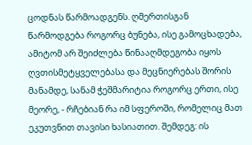ცოდნას წარმოადგენს. ღმერთისგან წარმოდგება როგორც ბუნება, ისე გამოცხადება, ამიტომ არ შეიძლება წინააღმდეგობა იყოს ღვთისმეტყველებასა და მეცნიერებას შორის მანამდე, სანამ ჭეშმარიტია როგორც ერთი, ისე მეორე, - რჩებიან რა იმ სფეროში, რომელიც მათ ეკუთვნით თავისი ხასიათით. შემდეგ: ის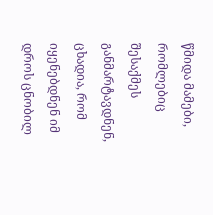წმიდა მამები, რომლებიც შესაქმეს განმარტავდნენ, ცხადია, რომ იყენებდნენ იმ დროს ცნობილ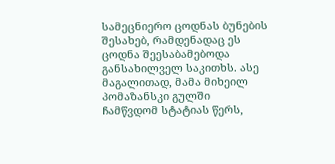სამეცნიერო ცოდნას ბუნების შესახებ, რამდენადაც ეს ცოდნა შეესაბამებოდა განსახილველ საკითხს. ასე მაგალითად, მამა მიხეილ პომაზანსკი გულში ჩამწვდომ სტატიას წერს,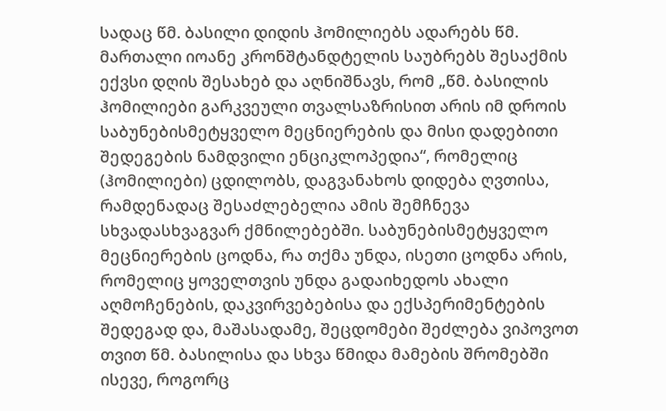სადაც წმ. ბასილი დიდის ჰომილიებს ადარებს წმ. მართალი იოანე კრონშტანდტელის საუბრებს შესაქმის ექვსი დღის შესახებ და აღნიშნავს, რომ „წმ. ბასილის ჰომილიები გარკვეული თვალსაზრისით არის იმ დროის საბუნებისმეტყველო მეცნიერების და მისი დადებითი შედეგების ნამდვილი ენციკლოპედია“, რომელიც (ჰომილიები) ცდილობს, დაგვანახოს დიდება ღვთისა, რამდენადაც შესაძლებელია ამის შემჩნევა სხვადასხვაგვარ ქმნილებებში. საბუნებისმეტყველო მეცნიერების ცოდნა, რა თქმა უნდა, ისეთი ცოდნა არის, რომელიც ყოველთვის უნდა გადაიხედოს ახალი აღმოჩენების, დაკვირვებებისა და ექსპერიმენტების შედეგად და, მაშასადამე, შეცდომები შეძლება ვიპოვოთ თვით წმ. ბასილისა და სხვა წმიდა მამების შრომებში ისევე, როგორც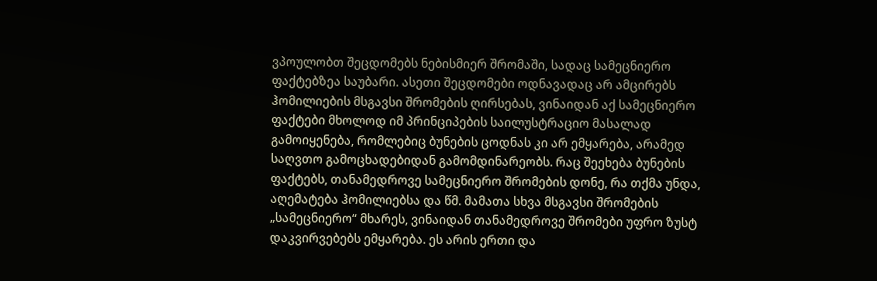ვპოულობთ შეცდომებს ნებისმიერ შრომაში, სადაც სამეცნიერო ფაქტებზეა საუბარი. ასეთი შეცდომები ოდნავადაც არ ამცირებს ჰომილიების მსგავსი შრომების ღირსებას, ვინაიდან აქ სამეცნიერო ფაქტები მხოლოდ იმ პრინციპების საილუსტრაციო მასალად გამოიყენება, რომლებიც ბუნების ცოდნას კი არ ემყარება, არამედ საღვთო გამოცხადებიდან გამომდინარეობს. რაც შეეხება ბუნების ფაქტებს, თანამედროვე სამეცნიერო შრომების დონე, რა თქმა უნდა, აღემატება ჰომილიებსა და წმ. მამათა სხვა მსგავსი შრომების „სამეცნიერო“ მხარეს, ვინაიდან თანამედროვე შრომები უფრო ზუსტ დაკვირვებებს ემყარება. ეს არის ერთი და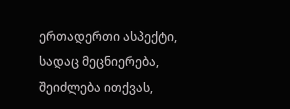ერთადერთი ასპექტი, სადაც მეცნიერება, შეიძლება ითქვას,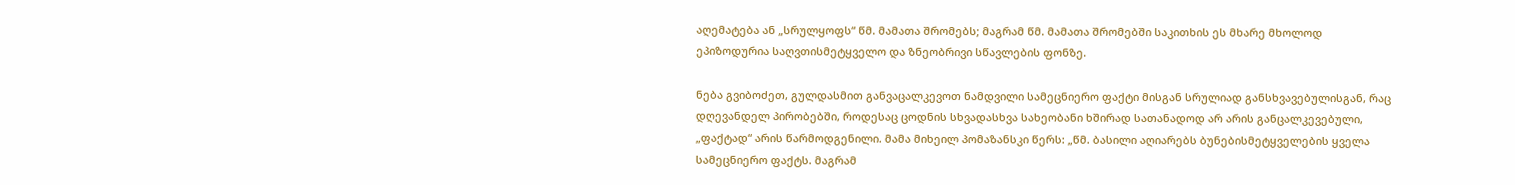აღემატება ან „სრულყოფს“ წმ. მამათა შრომებს; მაგრამ წმ. მამათა შრომებში საკითხის ეს მხარე მხოლოდ ეპიზოდურია საღვთისმეტყველო და ზნეობრივი სწავლების ფონზე.

ნება გვიბოძეთ, გულდასმით განვაცალკევოთ ნამდვილი სამეცნიერო ფაქტი მისგან სრულიად განსხვავებულისგან, რაც დღევანდელ პირობებში, როდესაც ცოდნის სხვადასხვა სახეობანი ხშირად სათანადოდ არ არის განცალკევებული, „ფაქტად“ არის წარმოდგენილი. მამა მიხეილ პომაზანსკი წერს: „წმ. ბასილი აღიარებს ბუნებისმეტყველების ყველა სამეცნიერო ფაქტს. მაგრამ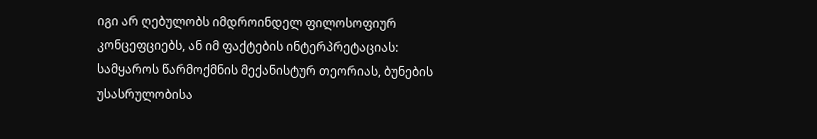იგი არ ღებულობს იმდროინდელ ფილოსოფიურ კონცეფციებს, ან იმ ფაქტების ინტერპრეტაციას: სამყაროს წარმოქმნის მექანისტურ თეორიას, ბუნების უსასრულობისა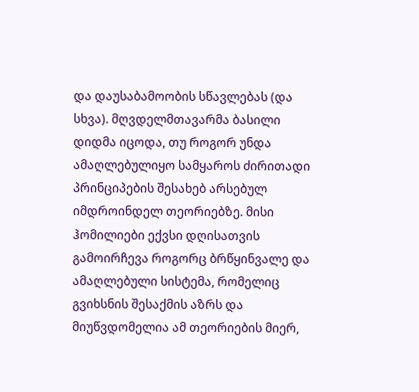და დაუსაბამოობის სწავლებას (და სხვა). მღვდელმთავარმა ბასილი დიდმა იცოდა, თუ როგორ უნდა ამაღლებულიყო სამყაროს ძირითადი პრინციპების შესახებ არსებულ იმდროინდელ თეორიებზე. მისი ჰომილიები ექვსი დღისათვის გამოირჩევა როგორც ბრწყინვალე და ამაღლებული სისტემა, რომელიც გვიხსნის შესაქმის აზრს და მიუწვდომელია ამ თეორიების მიერ,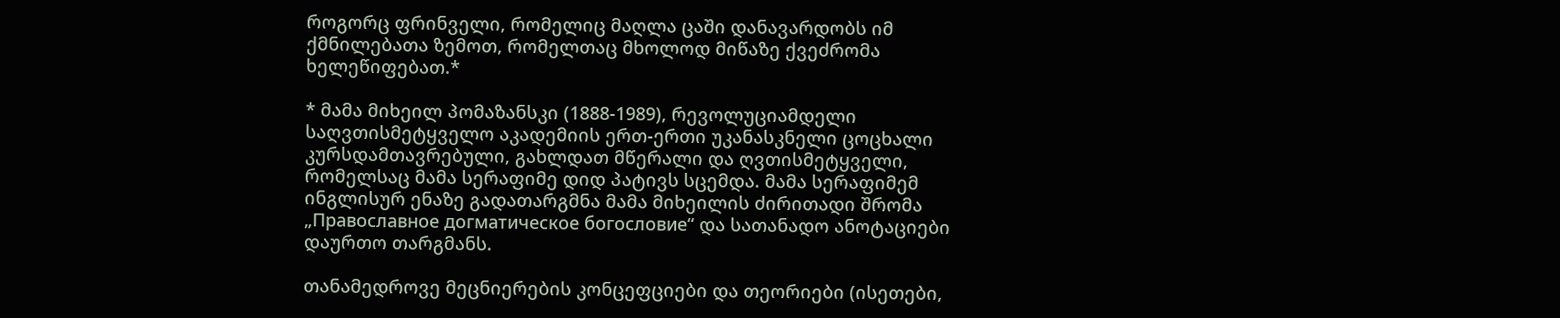როგორც ფრინველი, რომელიც მაღლა ცაში დანავარდობს იმ ქმნილებათა ზემოთ, რომელთაც მხოლოდ მიწაზე ქვეძრომა ხელეწიფებათ.*

* მამა მიხეილ პომაზანსკი (1888-1989), რევოლუციამდელი საღვთისმეტყველო აკადემიის ერთ-ერთი უკანასკნელი ცოცხალი კურსდამთავრებული, გახლდათ მწერალი და ღვთისმეტყველი, რომელსაც მამა სერაფიმე დიდ პატივს სცემდა. მამა სერაფიმემ ინგლისურ ენაზე გადათარგმნა მამა მიხეილის ძირითადი შრომა „Православное догматическое богословие“ და სათანადო ანოტაციები დაურთო თარგმანს.

თანამედროვე მეცნიერების კონცეფციები და თეორიები (ისეთები,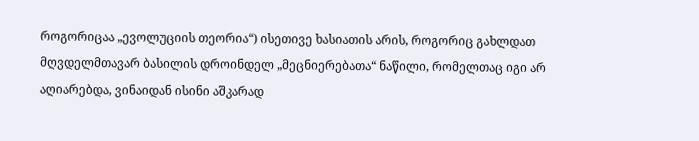როგორიცაა „ევოლუციის თეორია“) ისეთივე ხასიათის არის, როგორიც გახლდათ მღვდელმთავარ ბასილის დროინდელ „მეცნიერებათა“ ნაწილი, რომელთაც იგი არ აღიარებდა, ვინაიდან ისინი აშკარად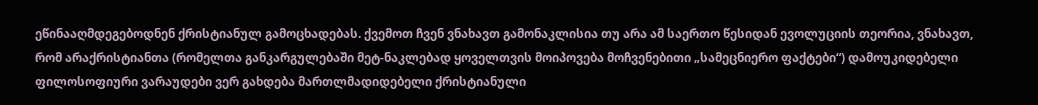ეწინააღმდეგებოდნენ ქრისტიანულ გამოცხადებას. ქვემოთ ჩვენ ვნახავთ გამონაკლისია თუ არა ამ საერთო წესიდან ევოლუციის თეორია, ვნახავთ, რომ არაქრისტიანთა (რომელთა განკარგულებაში მეტ-ნაკლებად ყოველთვის მოიპოვება მოჩვენებითი „სამეცნიერო ფაქტები“) დამოუკიდებელი ფილოსოფიური ვარაუდები ვერ გახდება მართლმადიდებელი ქრისტიანული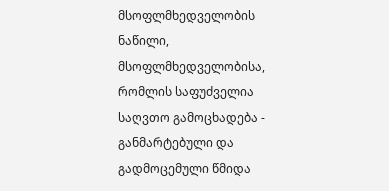მსოფლმხედველობის ნაწილი, მსოფლმხედველობისა, რომლის საფუძველია საღვთო გამოცხადება - განმარტებული და გადმოცემული წმიდა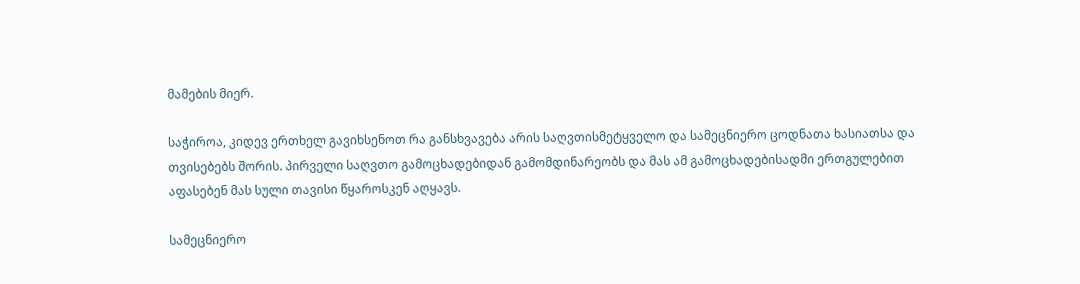მამების მიერ.

საჭიროა, კიდევ ერთხელ გავიხსენოთ რა განსხვავება არის საღვთისმეტყველო და სამეცნიერო ცოდნათა ხასიათსა და თვისებებს შორის. პირველი საღვთო გამოცხადებიდან გამომდინარეობს და მას ამ გამოცხადებისადმი ერთგულებით აფასებენ მას სული თავისი წყაროსკენ აღყავს.

სამეცნიერო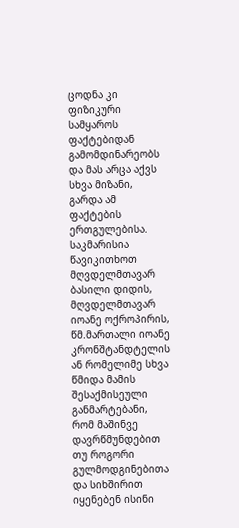ცოდნა კი ფიზიკური სამყაროს ფაქტებიდან გამომდინარეობს და მას არცა აქვს სხვა მიზანი, გარდა ამ ფაქტების ერთგულებისა. საკმარისია წავიკითხოთ მღვდელმთავარ ბასილი დიდის, მღვდელმთავარ იოანე ოქროპირის, წმ.მართალი იოანე კრონშტანდტელის ან რომელიმე სხვა წმიდა მამის შესაქმისეული განმარტებანი, რომ მაშინვე დავრწმუნდებით თუ როგორი გულმოდგინებითა და სიხშირით იყენებენ ისინი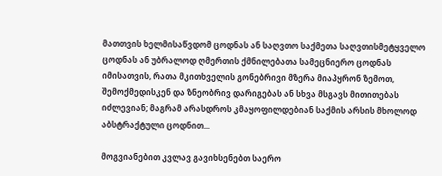მათთვის ხელმისაწვდომ ცოდნას ან საღვთო საქმეთა საღვთისმეტყველო ცოდნას ან უბრალოდ ღმერთის ქმნილებათა სამეცნიერო ცოდნას იმისათვის, რათა მკითხველის გონებრივი მზერა მიაპყრონ ზემოთ, შემოქმედისკენ და ზნეობრივ დარიგებას ან სხვა მსგავს მითითებას იძლევიან; მაგრამ არასდროს კმაყოფილდებიან საქმის არსის მხოლოდ აბსტრაქტული ცოდნით...

მოგვიანებით კვლავ გავიხსენებთ საერო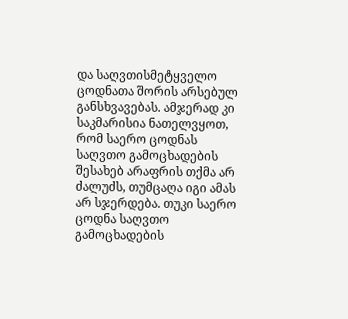და საღვთისმეტყველო ცოდნათა შორის არსებულ განსხვავებას. ამჯერად კი საკმარისია ნათელვყოთ, რომ საერო ცოდნას საღვთო გამოცხადების შესახებ არაფრის თქმა არ ძალუძს, თუმცაღა იგი ამას არ სჯერდება. თუკი საერო ცოდნა საღვთო გამოცხადების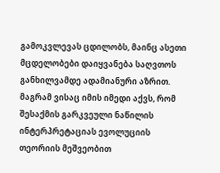გამოკვლევას ცდილობს, მაინც ასეთი მცდელობები დაიყვანება საღვთოს განხილვამდე ადამიანური აზრით. მაგრამ ვისაც იმის იმედი აქვს, რომ შესაქმის გარკვეული ნაწილის ინტერპრეტაციას ევოლუციის თეორიის მეშვეობით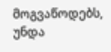მოგვაწოდებს, უნდა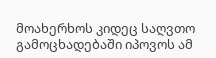მოახერხოს კიდეც საღვთო გამოცხადებაში იპოვოს ამ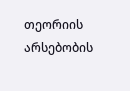თეორიის არსებობის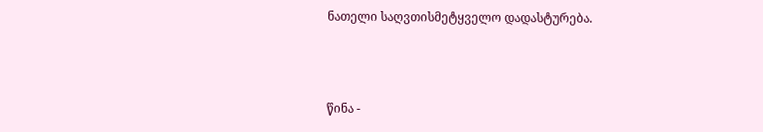ნათელი საღვთისმეტყველო დადასტურება.



წინა -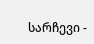სარჩევი -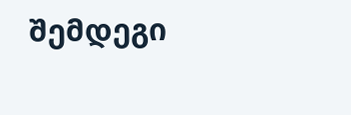შემდეგი